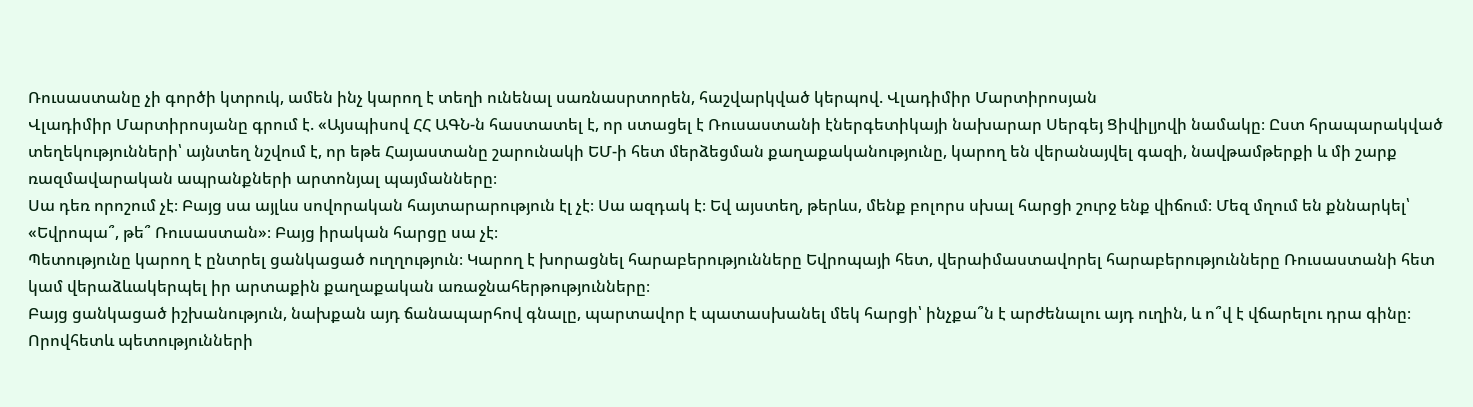Ռուսաստանը չի գործի կտրուկ, ամեն ինչ կարող է տեղի ունենալ սառնասրտորեն, հաշվարկված կերպով. Վլադիմիր Մարտիրոսյան
Վլադիմիր Մարտիրոսյանը գրում է. «Այսպիսով ՀՀ ԱԳՆ-ն հաստատել է, որ ստացել է Ռուսաստանի էներգետիկայի նախարար Սերգեյ Ցիվիլյովի նամակը։ Ըստ հրապարակված տեղեկությունների՝ այնտեղ նշվում է, որ եթե Հայաստանը շարունակի ԵՄ-ի հետ մերձեցման քաղաքականությունը, կարող են վերանայվել գազի, նավթամթերքի և մի շարք ռազմավարական ապրանքների արտոնյալ պայմանները։
Սա դեռ որոշում չէ։ Բայց սա այլևս սովորական հայտարարություն էլ չէ։ Սա ազդակ է։ Եվ այստեղ, թերևս, մենք բոլորս սխալ հարցի շուրջ ենք վիճում։ Մեզ մղում են քննարկել՝ «Եվրոպա՞, թե՞ Ռուսաստան»։ Բայց իրական հարցը սա չէ։
Պետությունը կարող է ընտրել ցանկացած ուղղություն։ Կարող է խորացնել հարաբերությունները Եվրոպայի հետ, վերաիմաստավորել հարաբերությունները Ռուսաստանի հետ կամ վերաձևակերպել իր արտաքին քաղաքական առաջնահերթությունները։
Բայց ցանկացած իշխանություն, նախքան այդ ճանապարհով գնալը, պարտավոր է պատասխանել մեկ հարցի՝ ինչքա՞ն է արժենալու այդ ուղին, և ո՞վ է վճարելու դրա գինը։ Որովհետև պետությունների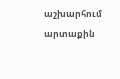աշխարհում արտաքին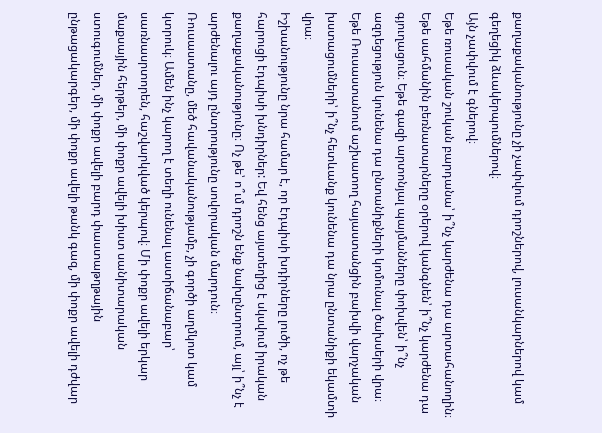քաղաքականությունը չի չափվում դրոշներով, լուսանկարներով կամ գեղեցիկ ձևակերպումներով։
Այն չափվում է գներով։
Եթե ռուսական շուկան բարդանա՝ ի՞նչ կարժենա դա արտահանողին։ Եթե սահմանին բեռնատարները օրերով կանգնեն՝ ի՞նչ կարժենա դա գյուղացուն։ Եթե գազի արտոնյալ պայմանները փոխվեն՝ ի՞նչ ազդեցություն կունենա դա ընտանիքների կոմունալ ծախսերի վրա։ Եթե Ռուսաստանում աշխատող հայաստանցին բախվի վարչական խստացումների՝ ի՞նչ հետևանք կունենա դա նրա ընտանիքի եկամտի վրա։
Իշխանությունը նրա համար է, որ էդպիսի խդիրները լուծի, ոչ թե հարուցի էդպիսի խնդիրներ: Եվ հենց այստեղից է սկսվում իրական քաղաքականությունը։ Ոչ թե՝ ո՞ւմ դրոշն ենք նախընտրում, այլ՝ ի՞նչ է արժենալու այդ ընտրությունը սովորական մարդուն։
Ռուսաստանը, մեծ հավանականությամբ, չի գործի աղմկոտ կամ կտրուկ։ Ամեն ինչ կարող է տեղի ունենալ աստիճանաբար՝ սառնասրտորեն, հաշվարկված կերպով։ Մի փոքր ավելի երկար մաքսային հերթեր, մի փոքր ավելի խիստ սանիտարական ստուգումներ, մի փոքր ավելի բարդ փաստաթղթային ընթացակարգեր, մի փոքր ավելի թանկ գազ, մի փոքր ավելի դժվար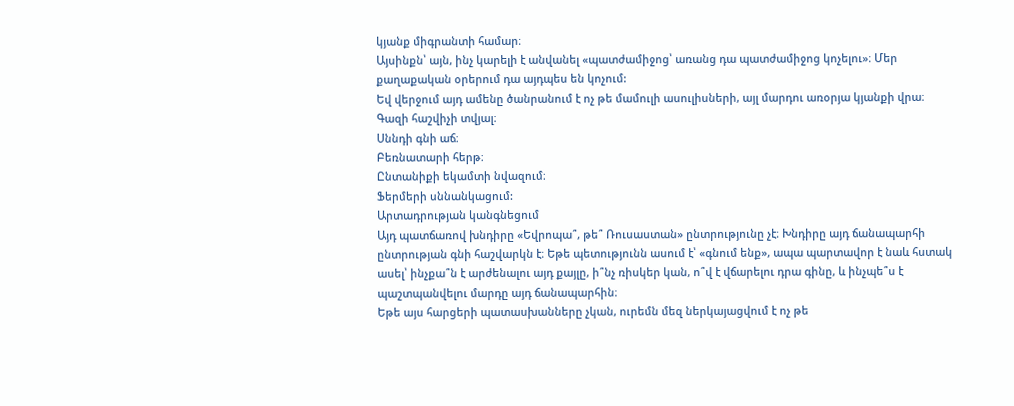կյանք միգրանտի համար։
Այսինքն՝ այն, ինչ կարելի է անվանել «պատժամիջոց՝ առանց դա պատժամիջոց կոչելու»։ Մեր քաղաքական օրերում դա այդպես են կոչում:
Եվ վերջում այդ ամենը ծանրանում է ոչ թե մամուլի ասուլիսների, այլ մարդու առօրյա կյանքի վրա։
Գազի հաշվիչի տվյալ։
Սննդի գնի աճ։
Բեռնատարի հերթ։
Ընտանիքի եկամտի նվազում։
Ֆերմերի սննանկացում:
Արտադրության կանգնեցում
Այդ պատճառով խնդիրը «Եվրոպա՞, թե՞ Ռուսաստան» ընտրությունը չէ։ Խնդիրը այդ ճանապարհի ընտրության գնի հաշվարկն է։ Եթե պետությունն ասում է՝ «գնում ենք», ապա պարտավոր է նաև հստակ ասել՝ ինչքա՞ն է արժենալու այդ քայլը, ի՞նչ ռիսկեր կան, ո՞վ է վճարելու դրա գինը, և ինչպե՞ս է պաշտպանվելու մարդը այդ ճանապարհին։
Եթե այս հարցերի պատասխանները չկան, ուրեմն մեզ ներկայացվում է ոչ թե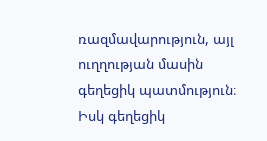ռազմավարություն, այլ ուղղության մասին գեղեցիկ պատմություն։ Իսկ գեղեցիկ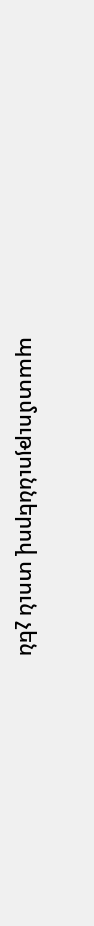պատմություններով տուն չեն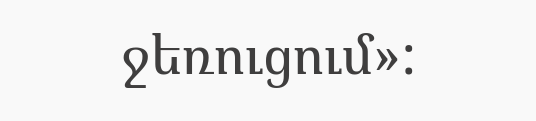ջեռուցում»: